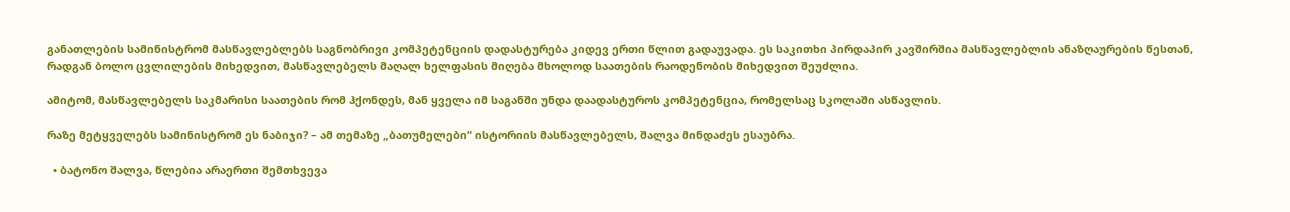განათლების სამინისტრომ მასწავლებლებს საგნობრივი კომპეტენციის დადასტურება კიდევ ერთი წლით გადაუვადა. ეს საკითხი პირდაპირ კავშირშია მასწავლებლის ანაზღაურების წესთან, რადგან ბოლო ცვლილების მიხედვით, მასწავლებელს მაღალ ხელფასის მიღება მხოლოდ საათების რაოდენობის მიხედვით შეუძლია.

ამიტომ, მასწავლებელს საკმარისი საათების რომ ჰქონდეს, მან ყველა იმ საგანში უნდა დაადასტუროს კომპეტენცია, რომელსაც სკოლაში ასწავლის.

რაზე მეტყველებს სამინისტრომ ეს ნაბიჯი? – ამ თემაზე „ბათუმელები“ ისტორიის მასწავლებელს, შალვა მინდაძეს ესაუბრა.

  • ბატონო შალვა, წლებია არაერთი შემთხვევა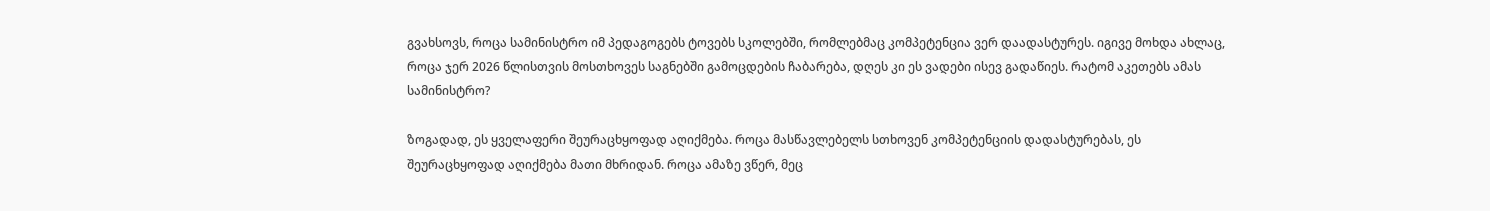გვახსოვს, როცა სამინისტრო იმ პედაგოგებს ტოვებს სკოლებში, რომლებმაც კომპეტენცია ვერ დაადასტურეს. იგივე მოხდა ახლაც, როცა ჯერ 2026 წლისთვის მოსთხოვეს საგნებში გამოცდების ჩაბარება, დღეს კი ეს ვადები ისევ გადაწიეს. რატომ აკეთებს ამას სამინისტრო?

ზოგადად, ეს ყველაფერი შეურაცხყოფად აღიქმება. როცა მასწავლებელს სთხოვენ კომპეტენციის დადასტურებას, ეს შეურაცხყოფად აღიქმება მათი მხრიდან. როცა ამაზე ვწერ, მეც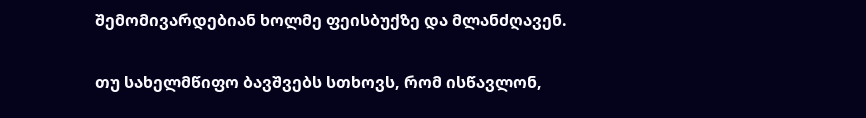შემომივარდებიან ხოლმე ფეისბუქზე და მლანძღავენ.

თუ სახელმწიფო ბავშვებს სთხოვს, რომ ისწავლონ,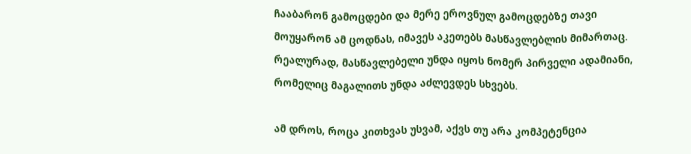ჩააბარონ გამოცდები და მერე ეროვნულ გამოცდებზე თავი მოუყარონ ამ ცოდნას, იმავეს აკეთებს მასწავლებლის მიმართაც. რეალურად, მასწავლებელი უნდა იყოს ნომერ პირველი ადამიანი, რომელიც მაგალითს უნდა აძლევდეს სხვებს.

ამ დროს, როცა კითხვას უსვამ, აქვს თუ არა კომპეტენცია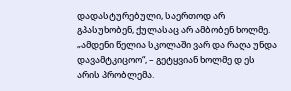დადასტურებული, საერთოდ არ გპასუხობენ, ქულასაც არ ამბობენ ხოლმე. „ამდენი წელია სკოლაში ვარ და რაღა უნდა დავამტკიცოო“, – გეტყვიან ხოლმე დ ეს არის პრობლემა.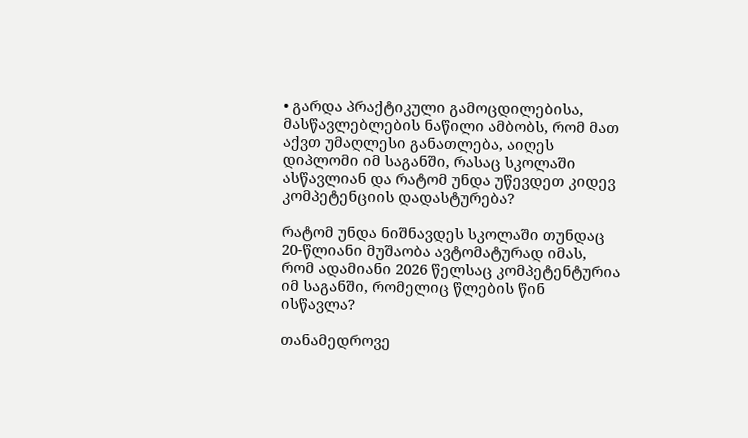• გარდა პრაქტიკული გამოცდილებისა, მასწავლებლების ნაწილი ამბობს, რომ მათ აქვთ უმაღლესი განათლება, აიღეს დიპლომი იმ საგანში, რასაც სკოლაში ასწავლიან და რატომ უნდა უწევდეთ კიდევ კომპეტენციის დადასტურება?

რატომ უნდა ნიშნავდეს სკოლაში თუნდაც 20-წლიანი მუშაობა ავტომატურად იმას, რომ ადამიანი 2026 წელსაც კომპეტენტურია იმ საგანში, რომელიც წლების წინ ისწავლა?

თანამედროვე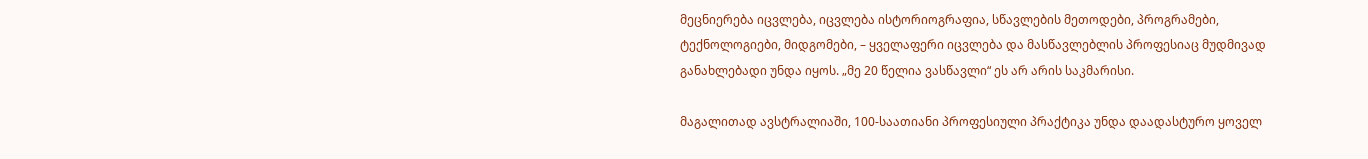მეცნიერება იცვლება, იცვლება ისტორიოგრაფია, სწავლების მეთოდები, პროგრამები, ტექნოლოგიები, მიდგომები, – ყველაფერი იცვლება და მასწავლებლის პროფესიაც მუდმივად განახლებადი უნდა იყოს. „მე 20 წელია ვასწავლი“ ეს არ არის საკმარისი.

მაგალითად ავსტრალიაში, 100-საათიანი პროფესიული პრაქტიკა უნდა დაადასტურო ყოველ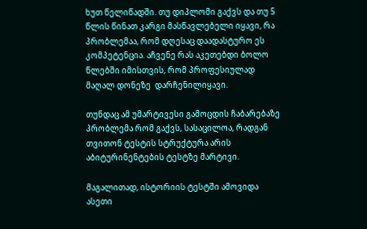ხუთ წელიწადში. თუ დიპლომი გაქვს და თუ 5 წლის წინათ კარგი მასწავლებელი იყავი, რა პრობლემაა, რომ დღესაც დაადასტურო ეს კომპეტენცია. აჩვენე რას აკეთებდი ბოლო წლებში იმისთვის, რომ პროფესიულად მაღალ დონეზე  დარჩენილიყავი.

თუნდაც ამ უმარტივესი გამოცდის ჩაბარებაზე პრობლემა რომ გაქვს, სასაცილოა, რადგან თვითონ ტესტის სტრუქტურა არის აბიტურინენტების ტესტზე მარტივი.

მაგალითად, ისტორიის ტესტში ამოვიდა ასეთი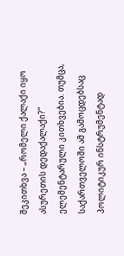შეკითხვა – „რომელი ქალაქი იყო ასურეთის დედაქალაქი?“ ელემენტარული კითხვებია. თუმცა, საქართველოში ამ გამოცდებსაც პოლიტიკურ ინსტრუმენტად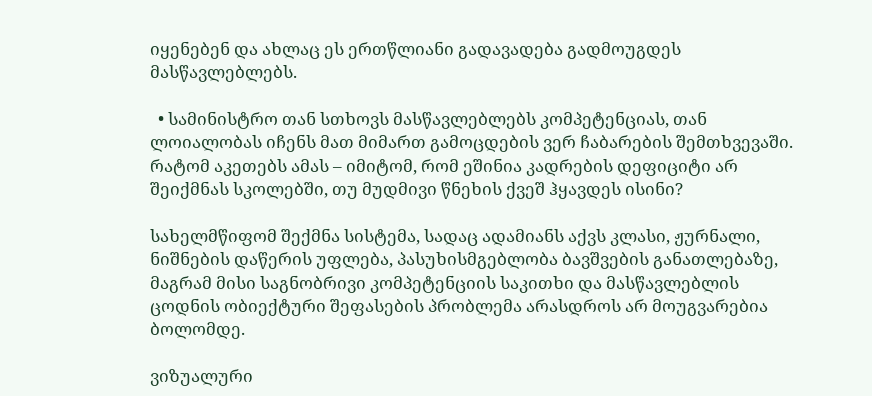იყენებენ და ახლაც ეს ერთწლიანი გადავადება გადმოუგდეს მასწავლებლებს.

  • სამინისტრო თან სთხოვს მასწავლებლებს კომპეტენციას, თან ლოიალობას იჩენს მათ მიმართ გამოცდების ვერ ჩაბარების შემთხვევაში. რატომ აკეთებს ამას – იმიტომ, რომ ეშინია კადრების დეფიციტი არ შეიქმნას სკოლებში, თუ მუდმივი წნეხის ქვეშ ჰყავდეს ისინი?

სახელმწიფომ შექმნა სისტემა, სადაც ადამიანს აქვს კლასი, ჟურნალი, ნიშნების დაწერის უფლება, პასუხისმგებლობა ბავშვების განათლებაზე, მაგრამ მისი საგნობრივი კომპეტენციის საკითხი და მასწავლებლის ცოდნის ობიექტური შეფასების პრობლემა არასდროს არ მოუგვარებია ბოლომდე.

ვიზუალური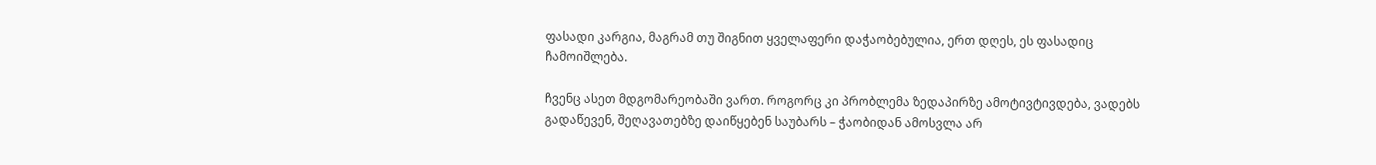ფასადი კარგია, მაგრამ თუ შიგნით ყველაფერი დაჭაობებულია, ერთ დღეს, ეს ფასადიც ჩამოიშლება.

ჩვენც ასეთ მდგომარეობაში ვართ. როგორც კი პრობლემა ზედაპირზე ამოტივტივდება, ვადებს გადაწევენ, შეღავათებზე დაიწყებენ საუბარს – ჭაობიდან ამოსვლა არ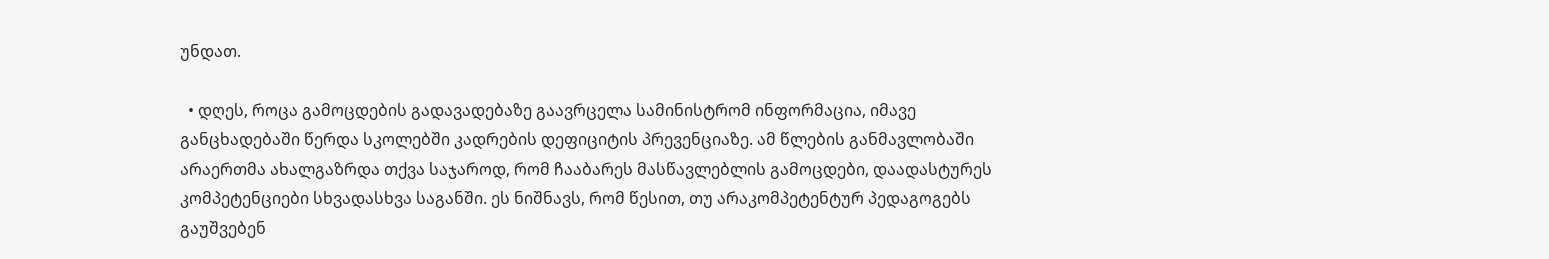უნდათ.

  • დღეს, როცა გამოცდების გადავადებაზე გაავრცელა სამინისტრომ ინფორმაცია, იმავე განცხადებაში წერდა სკოლებში კადრების დეფიციტის პრევენციაზე. ამ წლების განმავლობაში არაერთმა ახალგაზრდა თქვა საჯაროდ, რომ ჩააბარეს მასწავლებლის გამოცდები, დაადასტურეს კომპეტენციები სხვადასხვა საგანში. ეს ნიშნავს, რომ წესით, თუ არაკომპეტენტურ პედაგოგებს გაუშვებენ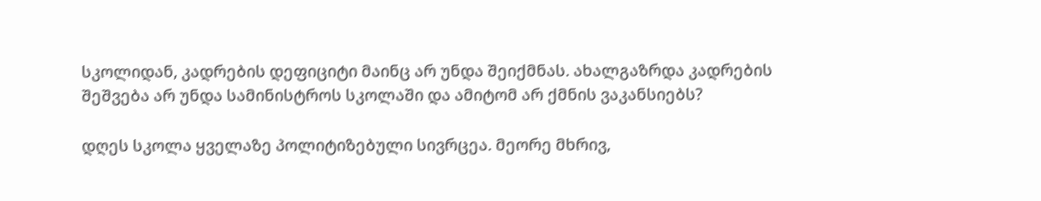სკოლიდან, კადრების დეფიციტი მაინც არ უნდა შეიქმნას. ახალგაზრდა კადრების შეშვება არ უნდა სამინისტროს სკოლაში და ამიტომ არ ქმნის ვაკანსიებს?

დღეს სკოლა ყველაზე პოლიტიზებული სივრცეა. მეორე მხრივ,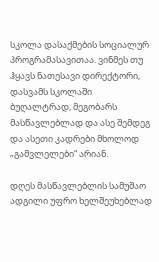სკოლა დასაქმების სოციალურ პროგრამასავითაა. ვინმეს თუ ჰყავს ნათესავი დირექტორი, დასვამს სკოლაში ბუღალტრად, მეგობარს მასწავლებლად და ასე შემდეგ და ასეთი კადრები მხოლოდ „გამვლელები“ არიან.

დღეს მასწავლებლის სამუშაო ადგილი უფრო ხელშეუხებლად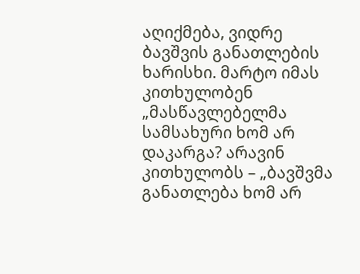აღიქმება, ვიდრე ბავშვის განათლების ხარისხი. მარტო იმას კითხულობენ „მასწავლებელმა სამსახური ხომ არ დაკარგა? არავინ კითხულობს – „ბავშვმა განათლება ხომ არ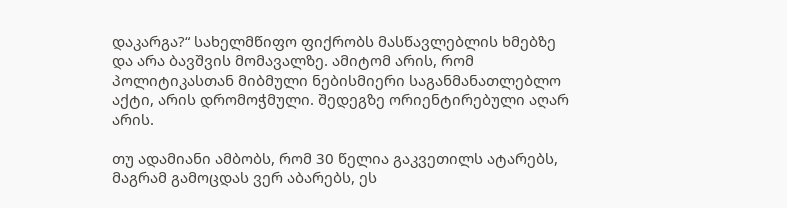დაკარგა?“ სახელმწიფო ფიქრობს მასწავლებლის ხმებზე და არა ბავშვის მომავალზე. ამიტომ არის, რომ პოლიტიკასთან მიბმული ნებისმიერი საგანმანათლებლო აქტი, არის დრომოჭმული. შედეგზე ორიენტირებული აღარ არის.

თუ ადამიანი ამბობს, რომ 30 წელია გაკვეთილს ატარებს, მაგრამ გამოცდას ვერ აბარებს, ეს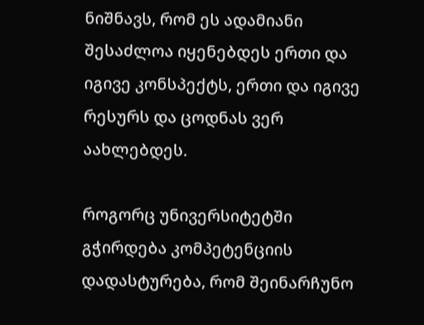ნიშნავს, რომ ეს ადამიანი შესაძლოა იყენებდეს ერთი და იგივე კონსპექტს, ერთი და იგივე რესურს და ცოდნას ვერ აახლებდეს.

როგორც უნივერსიტეტში გჭირდება კომპეტენციის დადასტურება, რომ შეინარჩუნო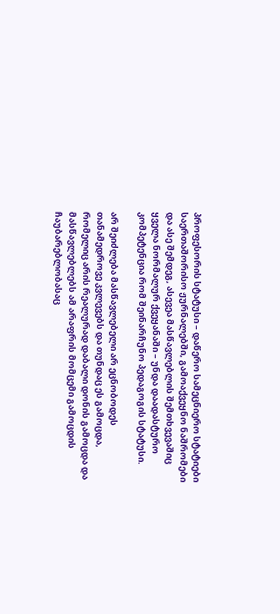პროფესორის სტატუსი – დაწერო სამეცნიერო სტატიები საერთაშორისო ჟურნალებში, გამოაქვეყნო ნაშრომები და ასე შემდეგ, ასევეა მასწავლებლის შემთხვევაშიც ყველა ნორმალურ ქვეყანაში – უნდა დაადასტურო კომპეტენცია რომ შეინარჩუნო პედაგოგის სტატუსი.

არ შეიძლება მასწავლებელი არ ეცნობოდეს თანამედროვე კვლევებს და თუნდაც ეს გამოცდა, რომელიც არის რეალურად დაბალი დონის გამოცდა და მასწავლებლებს ამ არაფრის მომცემი გამოცდის ჩაუბარებლობასაც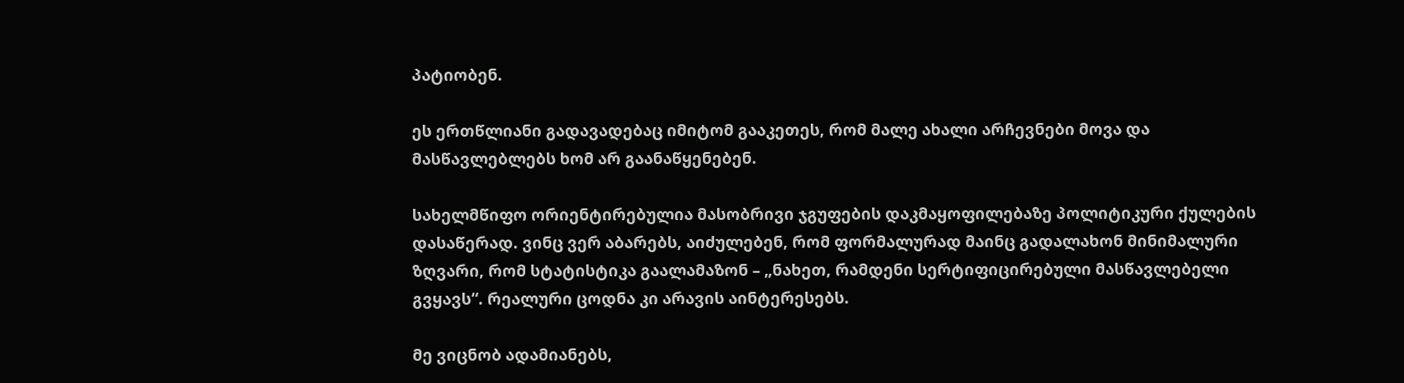პატიობენ.

ეს ერთწლიანი გადავადებაც იმიტომ გააკეთეს, რომ მალე ახალი არჩევნები მოვა და მასწავლებლებს ხომ არ გაანაწყენებენ.

სახელმწიფო ორიენტირებულია მასობრივი ჯგუფების დაკმაყოფილებაზე პოლიტიკური ქულების დასაწერად. ვინც ვერ აბარებს, აიძულებენ, რომ ფორმალურად მაინც გადალახონ მინიმალური ზღვარი, რომ სტატისტიკა გაალამაზონ – „ნახეთ, რამდენი სერტიფიცირებული მასწავლებელი გვყავს“. რეალური ცოდნა კი არავის აინტერესებს.

მე ვიცნობ ადამიანებს,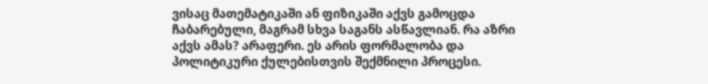ვისაც მათემატიკაში ან ფიზიკაში აქვს გამოცდა ჩაბარებული, მაგრამ სხვა საგანს ასწავლიან. რა აზრი აქვს ამას? არაფერი. ეს არის ფორმალობა და პოლიტიკური ქულებისთვის შექმნილი პროცესი.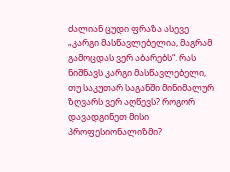ძალიან ცუდი ფრაზა ასევე „კარგი მასწავლებელია, მაგრამ გამოცდას ვერ აბარებს“. რას ნიშნავს კარგი მასწავლებელი, თუ საკუთარ საგანში მინიმალურ ზღვარს ვერ აღწევს? როგორ დავადგინეთ მისი პროფესიონალიზმი?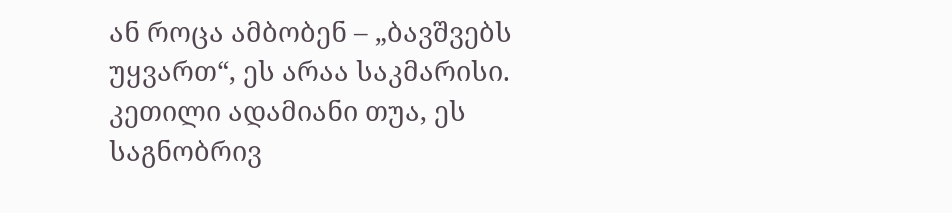ან როცა ამბობენ – „ბავშვებს უყვართ“, ეს არაა საკმარისი. კეთილი ადამიანი თუა, ეს საგნობრივ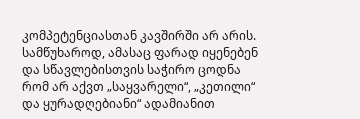კომპეტენციასთან კავშირში არ არის. სამწუხაროდ, ამასაც ფარად იყენებენ და სწავლებისთვის საჭირო ცოდნა რომ არ აქვთ „საყვარელი“, „კეთილი“ და ყურადღებიანი“ ადამიანით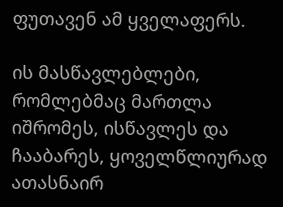ფუთავენ ამ ყველაფერს.

ის მასწავლებლები, რომლებმაც მართლა იშრომეს, ისწავლეს და ჩააბარეს, ყოველწლიურად ათასნაირ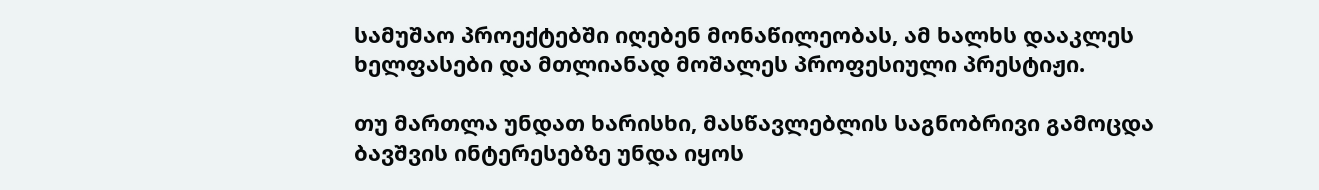სამუშაო პროექტებში იღებენ მონაწილეობას, ამ ხალხს დააკლეს ხელფასები და მთლიანად მოშალეს პროფესიული პრესტიჟი.

თუ მართლა უნდათ ხარისხი, მასწავლებლის საგნობრივი გამოცდა ბავშვის ინტერესებზე უნდა იყოს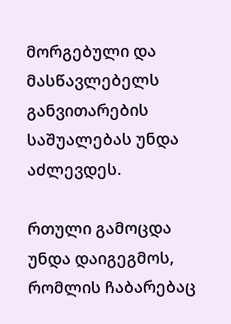მორგებული და მასწავლებელს განვითარების საშუალებას უნდა აძლევდეს.

რთული გამოცდა უნდა დაიგეგმოს, რომლის ჩაბარებაც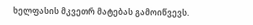ხელფასის მკვეთრ მატებას გამოიწვევს.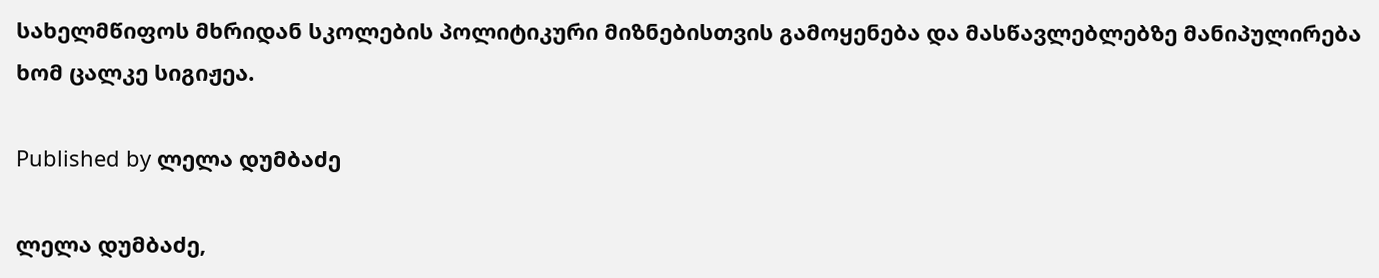სახელმწიფოს მხრიდან სკოლების პოლიტიკური მიზნებისთვის გამოყენება და მასწავლებლებზე მანიპულირება ხომ ცალკე სიგიჟეა.

Published by ლელა დუმბაძე

ლელა დუმბაძე,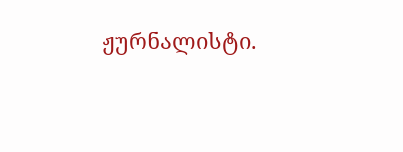ჟურნალისტი.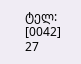ტელ: [0042] 27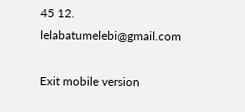45 12. lelabatumelebi@gmail.com

Exit mobile version